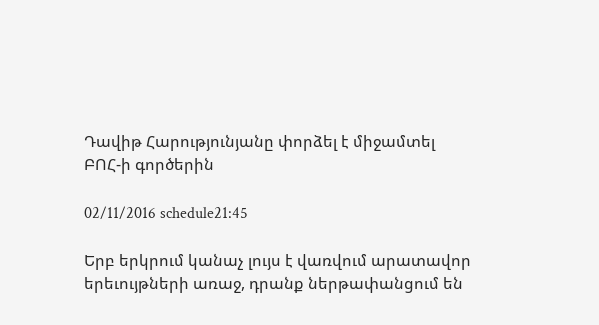Դավիթ Հարությունյանը փորձել է միջամտել ԲՈՀ-ի գործերին

02/11/2016 schedule21:45

Երբ երկրում կանաչ լույս է վառվում արատավոր երեւույթների առաջ, դրանք ներթափանցում են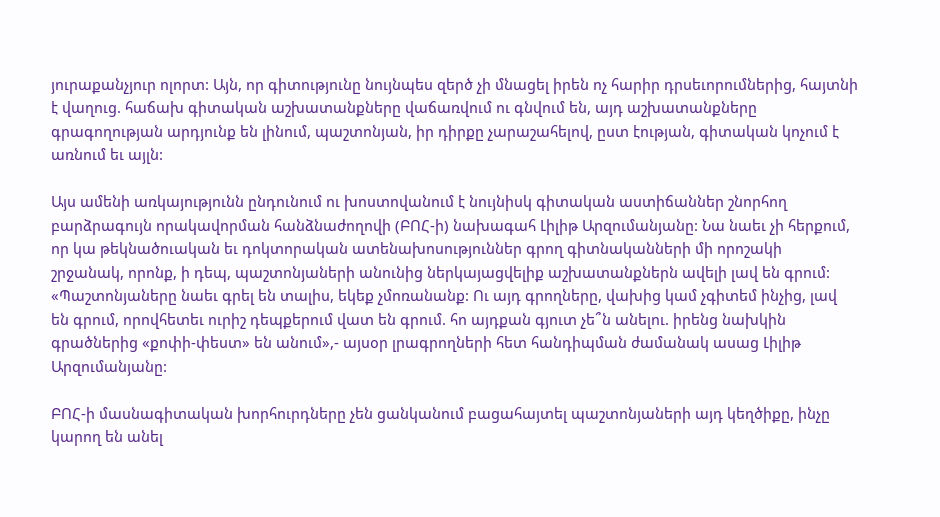յուրաքանչյուր ոլորտ: Այն, որ գիտությունը նույնպես զերծ չի մնացել իրեն ոչ հարիր դրսեւորումներից, հայտնի է վաղուց. հաճախ գիտական աշխատանքները վաճառվում ու գնվում են, այդ աշխատանքները գրագողության արդյունք են լինում, պաշտոնյան, իր դիրքը չարաշահելով, ըստ էության, գիտական կոչում է առնում եւ այլն:

Այս ամենի առկայությունն ընդունում ու խոստովանում է նույնիսկ գիտական աստիճաններ շնորհող բարձրագույն որակավորման հանձնաժողովի (ԲՈՀ-ի) նախագահ Լիլիթ Արզումանյանը: Նա նաեւ չի հերքում, որ կա թեկնածուական եւ դոկտորական ատենախոսություններ գրող գիտնականների մի որոշակի շրջանակ, որոնք, ի դեպ, պաշտոնյաների անունից ներկայացվելիք աշխատանքներն ավելի լավ են գրում: «Պաշտոնյաները նաեւ գրել են տալիս, եկեք չմոռանանք: Ու այդ գրողները, վախից կամ չգիտեմ ինչից, լավ են գրում, որովհետեւ ուրիշ դեպքերում վատ են գրում. հո այդքան գյուտ չե՞ն անելու. իրենց նախկին գրածներից «քոփի-փեստ» են անում»,- այսօր լրագրողների հետ հանդիպման ժամանակ ասաց Լիլիթ Արզումանյանը:

ԲՈՀ-ի մասնագիտական խորհուրդները չեն ցանկանում բացահայտել պաշտոնյաների այդ կեղծիքը, ինչը կարող են անել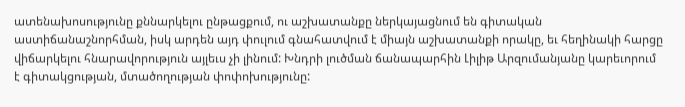ատենախոսությունը քննարկելու ընթացքում, ու աշխատանքը ներկայացնում են գիտական աստիճանաշնորհման, իսկ արդեն այդ փուլում գնահատվում է միայն աշխատանքի որակը, եւ հեղինակի հարցը վիճարկելու հնարավորություն այլեւս չի լինում: Խնդրի լուծման ճանապարհին Լիլիթ Արզումանյանը կարեւորում է գիտակցության, մտածողության փոփոխությունը: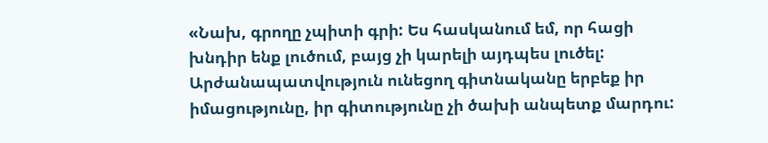«Նախ, գրողը չպիտի գրի: Ես հասկանում եմ, որ հացի խնդիր ենք լուծում, բայց չի կարելի այդպես լուծել: Արժանապատվություն ունեցող գիտնականը երբեք իր իմացությունը, իր գիտությունը չի ծախի անպետք մարդու: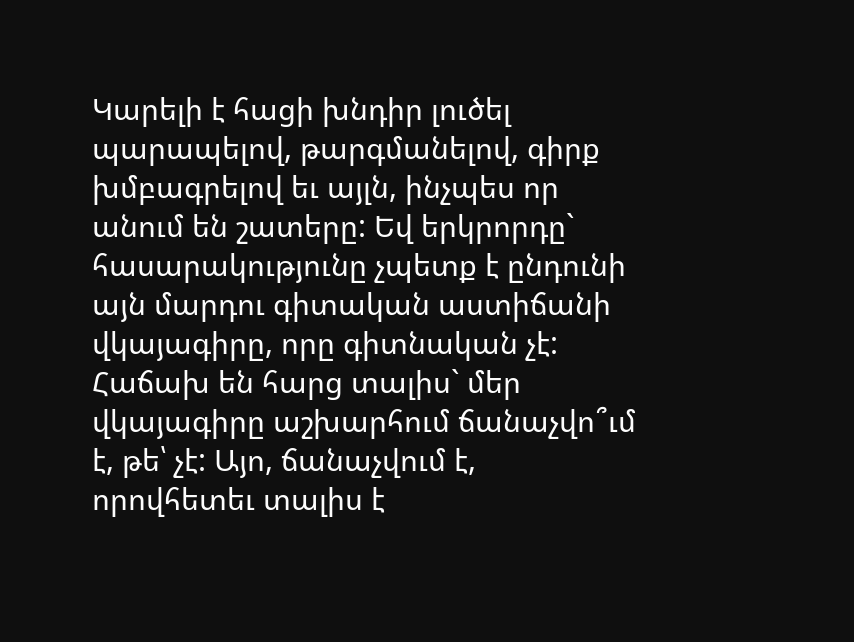Կարելի է հացի խնդիր լուծել պարապելով, թարգմանելով, գիրք խմբագրելով եւ այլն, ինչպես որ անում են շատերը: Եվ երկրորդը` հասարակությունը չպետք է ընդունի այն մարդու գիտական աստիճանի վկայագիրը, որը գիտնական չէ: Հաճախ են հարց տալիս` մեր վկայագիրը աշխարհում ճանաչվո՞ւմ է, թե՝ չէ: Այո, ճանաչվում է, որովհետեւ տալիս է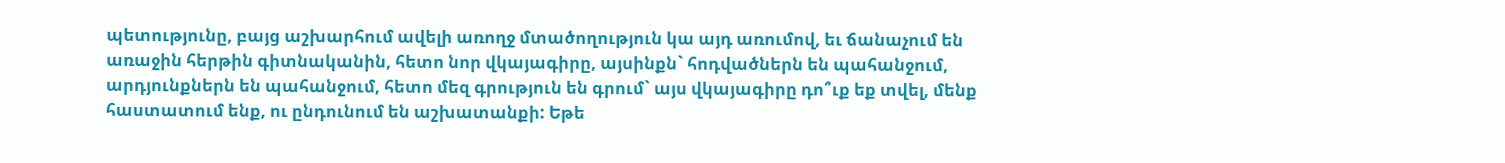պետությունը, բայց աշխարհում ավելի առողջ մտածողություն կա այդ առումով, եւ ճանաչում են առաջին հերթին գիտնականին, հետո նոր վկայագիրը, այսինքն` հոդվածներն են պահանջում, արդյունքներն են պահանջում, հետո մեզ գրություն են գրում` այս վկայագիրը դո՞ւք եք տվել, մենք հաստատում ենք, ու ընդունում են աշխատանքի: Եթե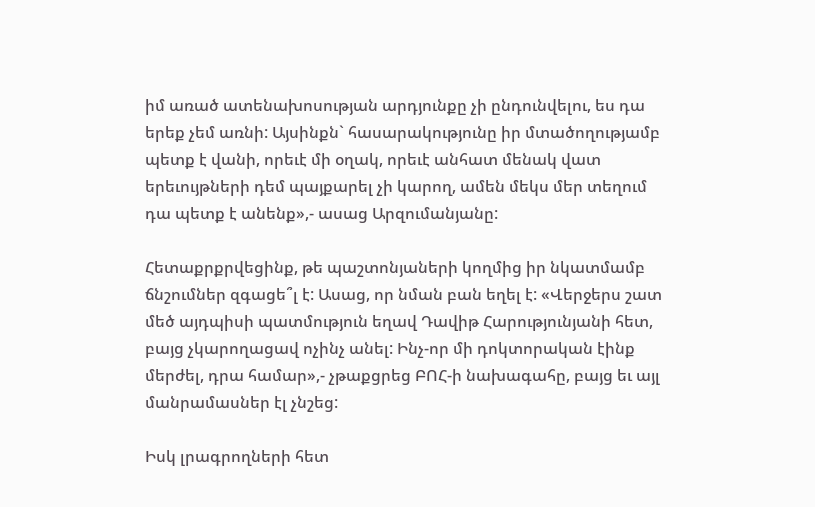իմ առած ատենախոսության արդյունքը չի ընդունվելու, ես դա երեք չեմ առնի: Այսինքն` հասարակությունը իր մտածողությամբ պետք է վանի, որեւէ մի օղակ, որեւէ անհատ մենակ վատ երեւույթների դեմ պայքարել չի կարող, ամեն մեկս մեր տեղում դա պետք է անենք»,- ասաց Արզումանյանը:

Հետաքրքրվեցինք, թե պաշտոնյաների կողմից իր նկատմամբ ճնշումներ զգացե՞լ է: Ասաց, որ նման բան եղել է: «Վերջերս շատ մեծ այդպիսի պատմություն եղավ Դավիթ Հարությունյանի հետ, բայց չկարողացավ ոչինչ անել: Ինչ-որ մի դոկտորական էինք մերժել, դրա համար»,- չթաքցրեց ԲՈՀ-ի նախագահը, բայց եւ այլ մանրամասներ էլ չնշեց:

Իսկ լրագրողների հետ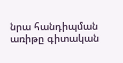նրա հանդիպման առիթը գիտական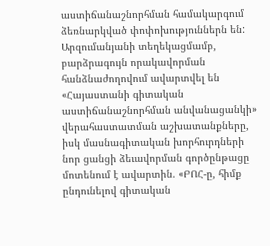աստիճանաշնորհման համակարգում ձեռնարկված փոփոխություններն են: Արզումանյանի տեղեկացմամբ, բարձրագույն որակավորման հանձնաժողովում ավարտվել են «Հայաստանի գիտական աստիճանաշնորհման անվանացանկի» վերահաստատման աշխատանքները, իսկ մասնագիտական խորհուրդների նոր ցանցի ձեւավորման գործընթացը մոտենում է ավարտին. «ԲՈՀ-ը, հիմք ընդունելով գիտական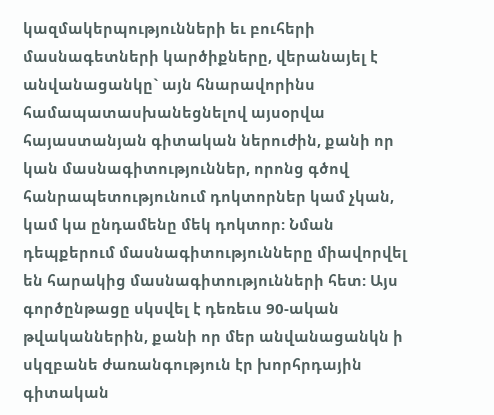կազմակերպությունների եւ բուհերի մասնագետների կարծիքները, վերանայել է անվանացանկը` այն հնարավորինս համապատասխանեցնելով այսօրվա հայաստանյան գիտական ներուժին, քանի որ կան մասնագիտություններ, որոնց գծով հանրապետությունում դոկտորներ կամ չկան, կամ կա ընդամենը մեկ դոկտոր: Նման դեպքերում մասնագիտությունները միավորվել են հարակից մասնագիտությունների հետ: Այս գործընթացը սկսվել է դեռեւս 90-ական թվականներին, քանի որ մեր անվանացանկն ի սկզբանե ժառանգություն էր խորհրդային գիտական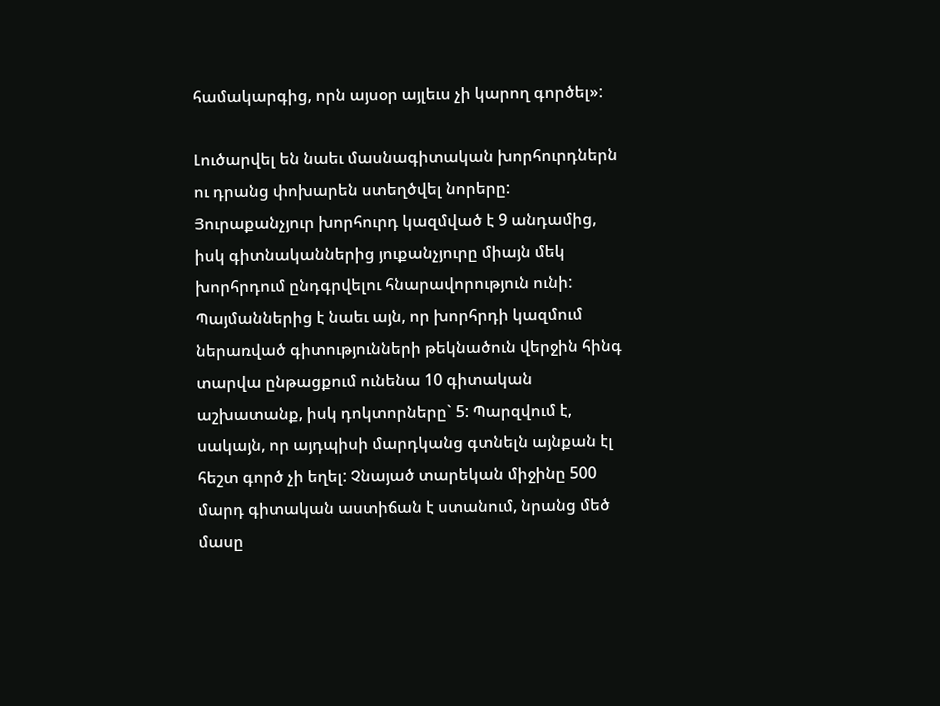համակարգից, որն այսօր այլեւս չի կարող գործել»:

Լուծարվել են նաեւ մասնագիտական խորհուրդներն ու դրանց փոխարեն ստեղծվել նորերը: Յուրաքանչյուր խորհուրդ կազմված է 9 անդամից, իսկ գիտնականներից յուքանչյուրը միայն մեկ խորհրդում ընդգրվելու հնարավորություն ունի: Պայմաններից է նաեւ այն, որ խորհրդի կազմում ներառված գիտությունների թեկնածուն վերջին հինգ տարվա ընթացքում ունենա 10 գիտական աշխատանք, իսկ դոկտորները` 5: Պարզվում է, սակայն, որ այդպիսի մարդկանց գտնելն այնքան էլ հեշտ գործ չի եղել: Չնայած տարեկան միջինը 500 մարդ գիտական աստիճան է ստանում, նրանց մեծ մասը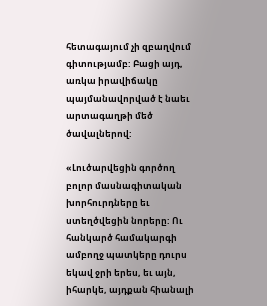հետագայում չի զբաղվում գիտությամբ: Բացի այդ, առկա իրավիճակը պայմանավորված է նաեւ արտագաղթի մեծ ծավալներով:

«Լուծարվեցին գործող բոլոր մասնագիտական խորհուրդները եւ ստեղծվեցին նորերը: Ու հանկարծ համակարգի ամբողջ պատկերը դուրս եկավ ջրի երես, եւ այն, իհարկե, այդքան հիանալի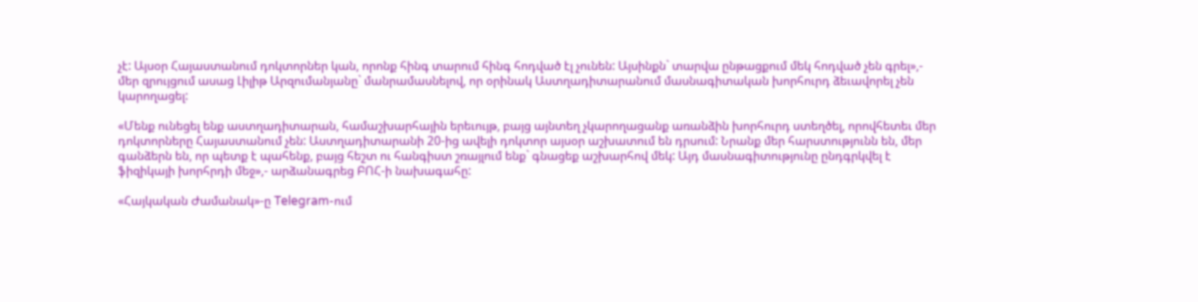չէ: Այսօր Հայաստանում դոկտորներ կան, որոնք հինգ տարում հինգ հոդված էլ չունեն: Այսինքն` տարվա ընթացքում մեկ հոդված չեն գրել»,- մեր զրույցում ասաց Լիլիթ Արզումանյանը` մանրամասնելով, որ օրինակ Աստղադիտարանում մասնագիտական խորհուրդ ձեւավորել չեն կարողացել:

«Մենք ունեցել ենք աստղադիտարան, համաշխարհային երեւույթ, բայց այնտեղ չկարողացանք առանձին խորհուրդ ստեղծել, որովհետեւ մեր դոկտորները Հայաստանում չեն: Աստղադիտարանի 20-ից ավելի դոկտոր այսօր աշխատում են դրսում: Նրանք մեր հարստությունն են, մեր գանձերն են, որ պետք է պահենք, բայց հեշտ ու հանգիստ շռայլում ենք` գնացեք աշխարհով մեկ: Այդ մասնագիտությունը ընդգրկվել է ֆիզիկայի խորհրդի մեջ»,- արձանագրեց ԲՈՀ-ի նախագահը:

«Հայկական Ժամանակ»-ը Telegram-ում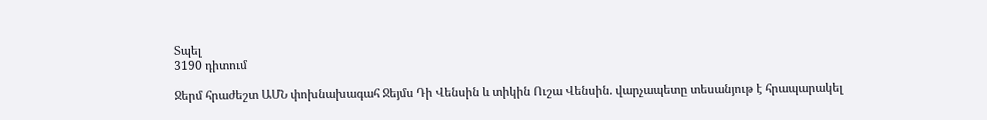Տպել
3190 դիտում

Ջերմ հրաժեշտ ԱՄՆ փոխնախագահ Ջեյմս Դի Վենսին և տիկին Ուշա Վենսին. վարչապետը տեսանյութ է հրապարակել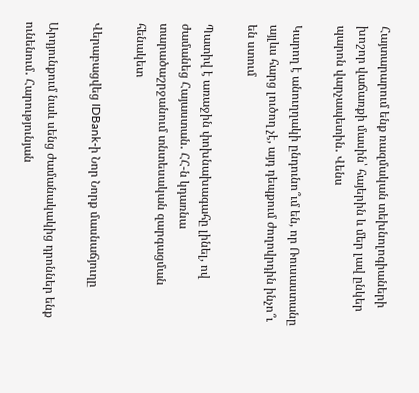Հայտարարում ենք ռազմական տեխնոլոգիաների խոշոր վաճառքի մասին՝ հայերին և մեր լավ ընկեր պարոն վարչապետին․ Վենս

Կարող է անուղղակի ընդունո՞ւմ են, որ Ռուսաստանը այլևս հարց լուծող չէ, այդ դեպքում ժողովրդին ինչո՞ւ են ստում

Պատիվ է առաջին փոխնախագահը լինել, ով ժամանեց Հայաստան․ ՀՀ-ն կդառնա տարածաշրջանում տնտեսական զարգացման հենակետ

Վերաբացվեց IDBank-ի Նոր Նորք մասնաճյուղը

Արդյունքում նաև սենց ժամանակակից դրոններ ենք ունենում․ Հարությունյան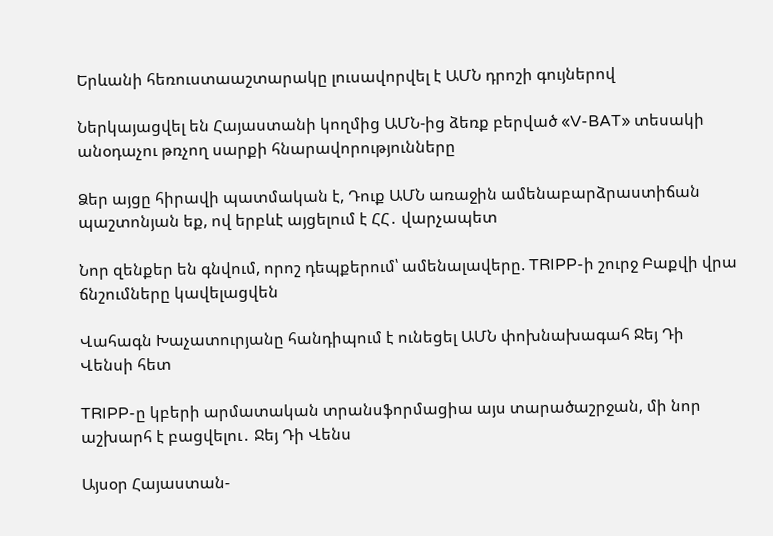Երևանի հեռուստաաշտարակը լուսավորվել է ԱՄՆ դրոշի գույներով

Ներկայացվել են Հայաստանի կողմից ԱՄՆ-ից ձեռք բերված «V-BAT» տեսակի անօդաչու թռչող սարքի հնարավորությունները

Ձեր այցը հիրավի պատմական է, Դուք ԱՄՆ առաջին ամենաբարձրաստիճան պաշտոնյան եք, ով երբևէ այցելում է ՀՀ․ վարչապետ

Նոր զենքեր են գնվում, որոշ դեպքերում՝ ամենալավերը. TRIPP-ի շուրջ Բաքվի վրա ճնշումները կավելացվեն

Վահագն Խաչատուրյանը հանդիպում է ունեցել ԱՄՆ փոխնախագահ Ջեյ Դի Վենսի հետ

TRIPP-ը կբերի արմատական տրանսֆորմացիա այս տարածաշրջան, մի նոր աշխարհ է բացվելու․ Ջեյ Դի Վենս

Այսօր Հայաստան-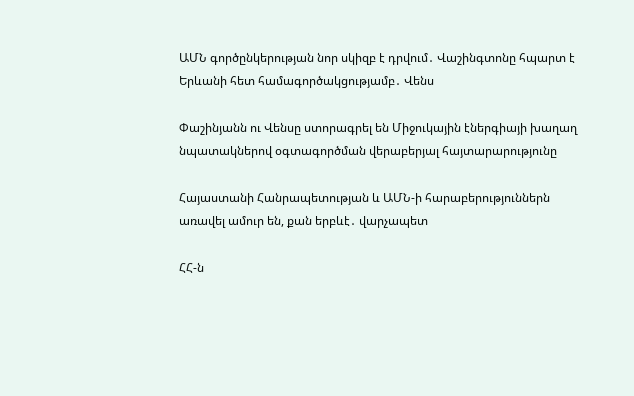ԱՄՆ գործընկերության նոր սկիզբ է դրվում․ Վաշինգտոնը հպարտ է Երևանի հետ համագործակցությամբ․ Վենս

Փաշինյանն ու Վենսը ստորագրել են Միջուկային էներգիայի խաղաղ նպատակներով օգտագործման վերաբերյալ հայտարարությունը

Հայաստանի Հանրապետության և ԱՄՆ-ի հարաբերություններն առավել ամուր են, քան երբևէ․ վարչապետ

ՀՀ-ն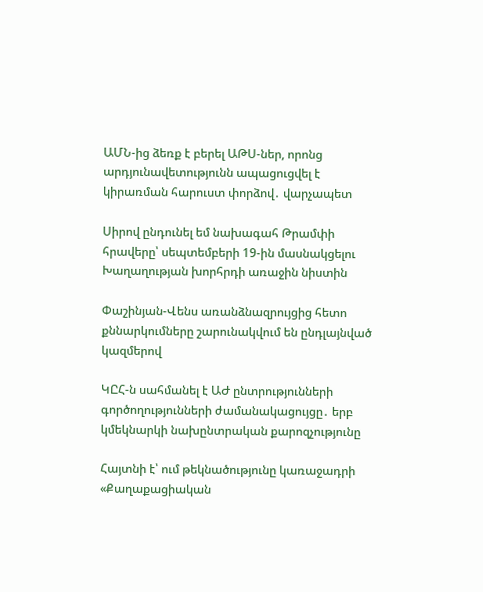ԱՄՆ-ից ձեռք է բերել ԱԹՍ-ներ, որոնց արդյունավետությունն ապացուցվել է կիրառման հարուստ փորձով․ վարչապետ

Սիրով ընդունել եմ նախագահ Թրամփի հրավերը՝ սեպտեմբերի 19-ին մասնակցելու Խաղաղության խորհրդի առաջին նիստին

Փաշինյան-Վենս առանձնազրույցից հետո քննարկումները շարունակվում են ընդլայնված կազմերով

ԿԸՀ-ն սահմանել է ԱԺ ընտրությունների գործողությունների ժամանակացույցը․ երբ կմեկնարկի նախընտրական քարոզչությունը

Հայտնի է՝ ում թեկնածությունը կառաջադրի «Քաղաքացիական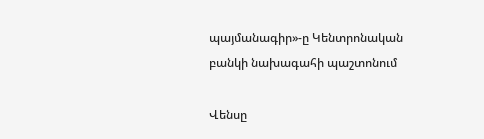պայմանագիր»-ը Կենտրոնական բանկի նախագահի պաշտոնում

Վենսը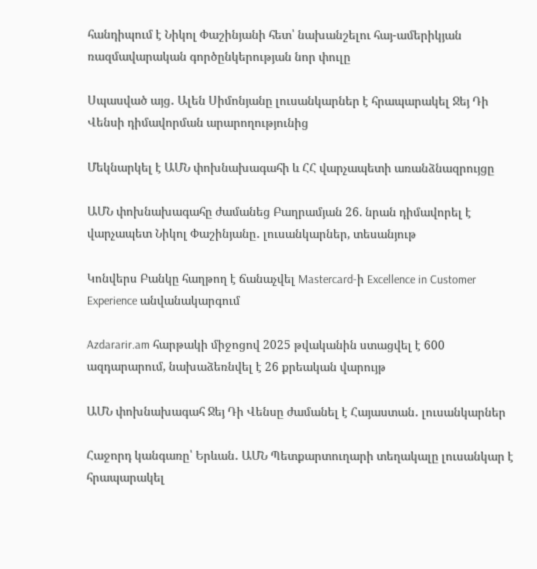հանդիպում է Նիկոլ Փաշինյանի հետ՝ նախանշելու հայ-ամերիկյան ռազմավարական գործընկերության նոր փուլը

Սպասված այց․ Ալեն Սիմոնյանը լուսանկարներ է հրապարակել Ջեյ Դի Վենսի դիմավորման արարողությունից

Մեկնարկել է ԱՄՆ փոխնախագահի և ՀՀ վարչապետի առանձնազրույցը

ԱՄՆ փոխնախագահը ժամանեց Բաղրամյան 26. նրան դիմավորել է վարչապետ Նիկոլ Փաշինյանը․ լուսանկարներ, տեսանյութ

Կոնվերս Բանկը հաղթող է ճանաչվել Mastercard-ի Excellence in Customer Experience անվանակարգում

Azdararir.am հարթակի միջոցով 2025 թվականին ստացվել է 600 ազդարարում, նախաձեռնվել է 26 քրեական վարույթ

ԱՄՆ փոխնախագահ Ջեյ Դի Վենսը ժամանել է Հայաստան․ լուսանկարներ

Հաջորդ կանգառը՝ Երևան․ ԱՄՆ Պետքարտուղարի տեղակալը լուսանկար է հրապարակել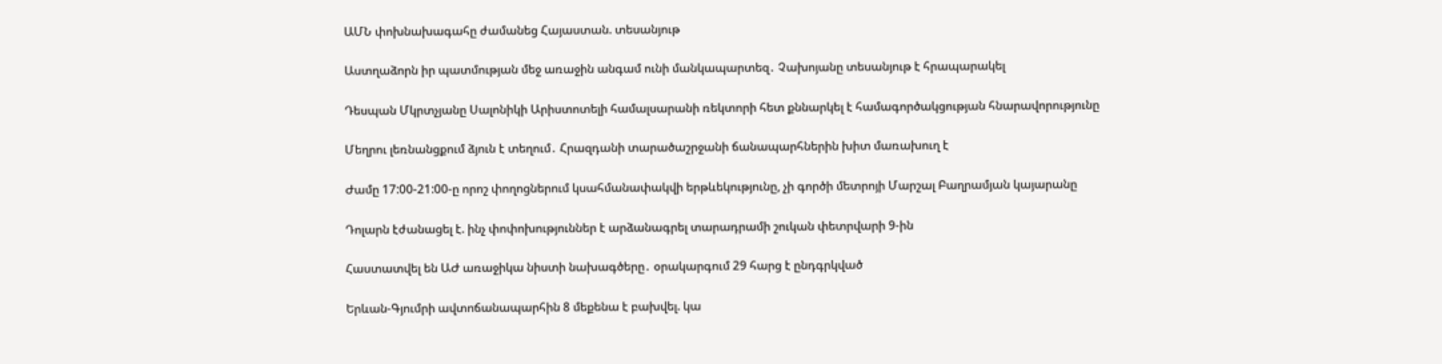ԱՄՆ փոխնախագահը ժամանեց Հայաստան. տեսանյութ

Աստղաձորն իր պատմության մեջ առաջին անգամ ունի մանկապարտեզ․ Չախոյանը տեսանյութ է հրապարակել

Դեսպան Մկրտչյանը Սալոնիկի Արիստոտելի համալսարանի ռեկտորի հետ քննարկել է համագործակցության հնարավորությունը

Մեղրու լեռնանցքում ձյուն է տեղում․ Հրազդանի տարածաշրջանի ճանապարհներին խիտ մառախուղ է

Ժամը 17:00-21:00-ը որոշ փողոցներում կսահմանափակվի երթևեկությունը, չի գործի մետրոյի Մարշալ Բաղրամյան կայարանը

Դոլարն էժանացել է. ինչ փոփոխություններ է արձանագրել տարադրամի շուկան փետրվարի 9-ին

Հաստատվել են ԱԺ առաջիկա նիստի նախագծերը․ օրակարգում 29 հարց է ընդգրկված

Երևան-Գյումրի ավտոճանապարհին 8 մեքենա է բախվել. կա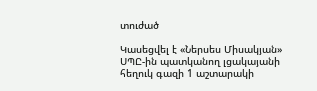տուժած

Կասեցվել է «Ներսես Միսակյան» ՍՊԸ-ին պատկանող լցակայանի հեղուկ գազի 1 աշտարակի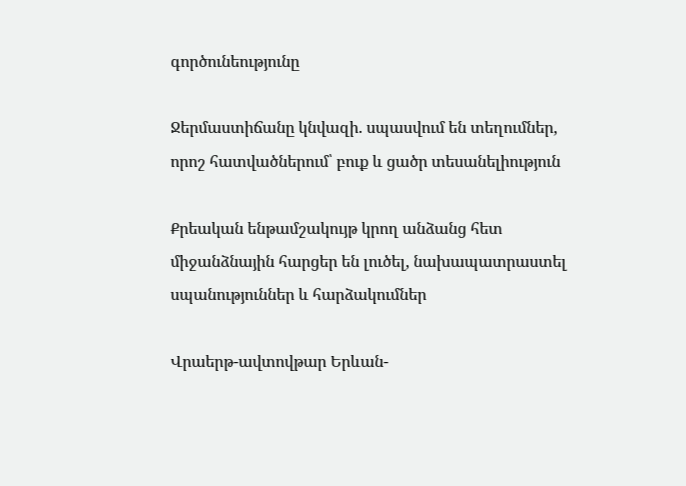գործունեությունը

Ջերմաստիճանը կնվազի. սպասվում են տեղումներ, որոշ հատվածներում՝ բուք և ցածր տեսանելիություն

Քրեական ենթամշակույթ կրող անձանց հետ միջանձնային հարցեր են լուծել, նախապատրաստել սպանություններ և հարձակումներ

Վրաերթ-ավտովթար Երևան-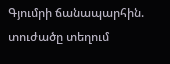Գյումրի ճանապարհին. տուժածը տեղում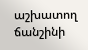աշխատող ճանշինի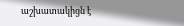աշխատակիցն է